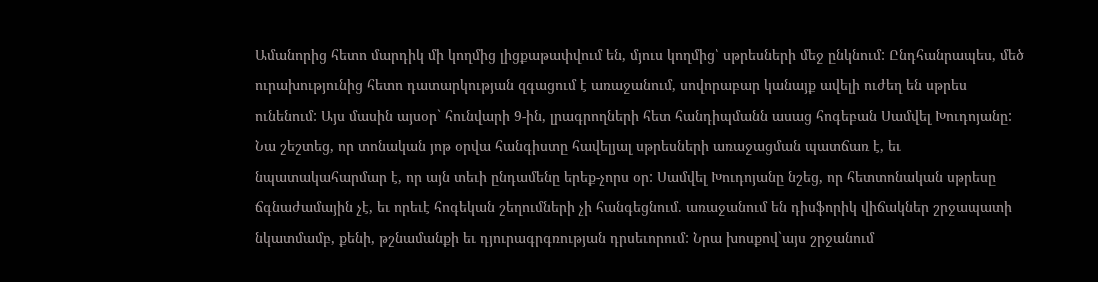Ամանորից հետո մարդիկ մի կողմից լիցքաթափվում են, մյուս կողմից՝ սթրեսների մեջ ընկնում: Ընդհանրապես, մեծ ուրախությունից հետո դատարկության զգացում է առաջանում, սովորաբար կանայք ավելի ուժեղ են սթրես ունենում: Այս մասին այսօր` հունվարի 9-ին, լրագրողների հետ հանդիպմանն ասաց հոգեբան Սամվել Խուդոյանը: Նա շեշտեց, որ տոնական յոթ օրվա հանգիստը հավելյալ սթրեսների առաջացման պատճառ է, եւ նպատակահարմար է, որ այն տեւի ընդամենը երեք-չորս օր: Սամվել Խուդոյանը նշեց, որ հետտոնական սթրեսը ճգնաժամային չէ, եւ որեւէ հոգեկան շեղումների չի հանգեցնում. առաջանում են դիսֆորիկ վիճակներ շրջապատի նկատմամբ, քենի, թշնամանքի եւ դյուրագրգռության դրսեւորում: Նրա խոսքով`այս շրջանում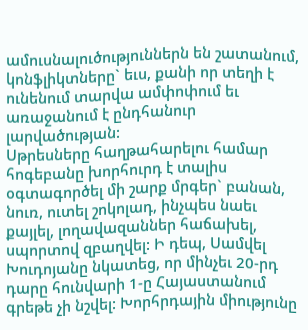ամուսնալուծություններն են շատանում, կոնֆլիկտները` եւս, քանի որ տեղի է ունենում տարվա ամփոփում եւ առաջանում է ընդհանուր լարվածության:
Սթրեսները հաղթահարելու համար հոգեբանը խորհուրդ է տալիս օգտագործել մի շարք մրգեր` բանան, նուռ, ուտել շոկոլադ, ինչպես նաեւ քայլել, լողավազաններ հաճախել, սպորտով զբաղվել: Ի դեպ, Սամվել Խուդոյանը նկատեց, որ մինչեւ 20-րդ դարը հունվարի 1-ը Հայաստանում գրեթե չի նշվել: Խորհրդային միությունը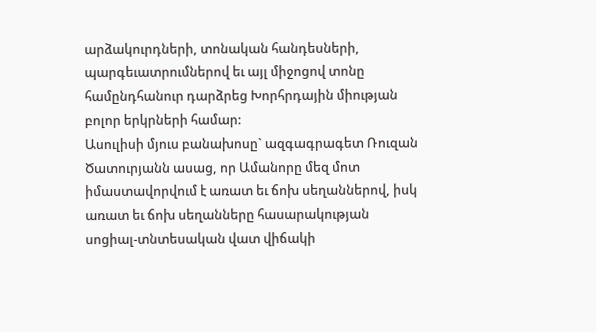արձակուրդների, տոնական հանդեսների, պարգեւատրումներով եւ այլ միջոցով տոնը համընդհանուր դարձրեց Խորհրդային միության բոլոր երկրների համար:
Ասուլիսի մյուս բանախոսը` ազգագրագետ Ռուզան Ծատուրյանն ասաց, որ Ամանորը մեզ մոտ իմաստավորվում է առատ եւ ճոխ սեղաններով, իսկ առատ եւ ճոխ սեղանները հասարակության սոցիալ-տնտեսական վատ վիճակի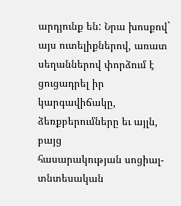արդյունք են: Նրա խոսքով` այս ուտելիքներով, առատ սեղաններով փորձում է ցուցադրել իր կարգավիճակը, ձեռքբերումները եւ այլն, բայց
հասարակության սոցիալ-տնտեսական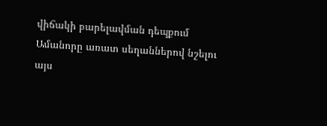վիճակի բարելավման դեպքում Ամանորը առատ սեղաններով նշելու այս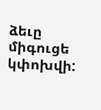ձեւը միգուցե կփոխվի: